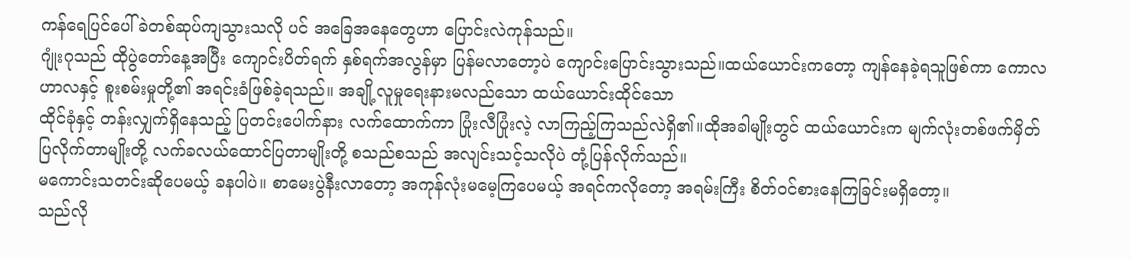ကန်ရေပြင်ပေါ် ခဲတစ်ဆုပ်ကျသွားသလို ပင် အခြေအနေတွေဟာ ပြောင်းလဲကုန်သည်။
ဂျုံးဂုသည် ထိုပွဲတော်နေ့အပြီး ကျောင်းပိတ်ရက် နှစ်ရက်အလွန်မှာ ပြန်မလာတော့ပဲ ကျောင်းပြောင်းသွားသည်။ထယ်ယောင်းကတော့ ကျန်နေခဲ့ရသူဖြစ်ကာ ကောလဟာလနှင့် စူးစမ်းမှုတို့၏ အရင်းခံဖြစ်ခဲ့ရသည်။ အချို့လူမှုရေးနားမလည်သော ထယ်ယောင်းထိုင်သော
ထိုင်ခုံနှင့် တန်းလျှက်ရှိနေသည့် ပြတင်းပေါက်နား လက်ထောက်ကာ ပြုံးလီပြုံးလဲ့ လာကြည့်ကြသည်လဲရှိ၏။ထိုအခါမျိုးတွင် ထယ်ယောင်းက မျက်လုံးတစ်ဖက်မှိတ်ပြလိုက်တာမျိုးတို့ လက်ခလယ်ထောင်ပြတာမျိုးတို့ စသည်စသည် အလျင်းသင့်သလိုပဲ တုံ့ပြန်လိုက်သည်။
မကောင်းသတင်းဆိုပေမယ့် ခနပါပဲ။ စာမေးပွဲနီးလာတော့ အကုန်လုံးမမေ့ကြပေမယ့် အရင်ကလိုတော့ အရမ်းကြီး စိတ်၀င်စားနေကြခြင်းမရှိတော့။
သည်လို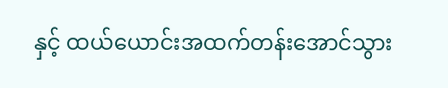နှင့် ထယ်ယောင်းအထက်တန်းအောင်သွား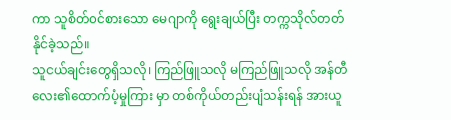ကာ သူစိတ်၀င်စားသော မေဂျာကို ရွေးချယ်ပြီး တက္ကသိုလ်တတ်နိုင်ခဲ့သည်။
သူငယ်ချင်းတွေရှိသလို၊ ကြည်ဖြူသလို မကြည်ဖြူသလို အန်တီလေး၏ထောက်ပံ့မှုကြား မှာ တစ်ကိုယ်တည်းပျံသန်းရန် အားယူ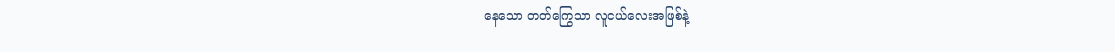နေသော တတ်ကြွေသာ လူငယ်လေးအဖြစ်နဲ့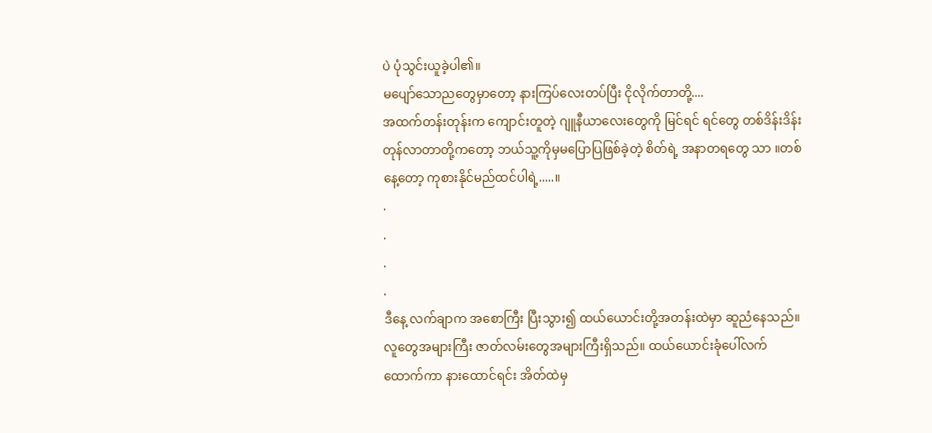ပဲ ပုံသွင်းယူခဲ့ပါ၏။
မပျော်သောညတွေမှာတော့ နားကြပ်လေးတပ်ပြီး ငိုလိုက်တာတို့....
အထက်တန်းတုန်းက ကျောင်းတူတဲ့ ဂျူနီယာလေးတွေကို မြင်ရင် ရင်တွေ တစ်ဒိန်းဒိန်းတုန်လာတာတို့ကတော့ ဘယ်သူ့ကိုမှမပြောပြဖြစ်ခဲ့တဲ့ စိတ်ရဲ့ အနာတရတွေ သာ ။တစ်နေ့တော့ ကုစားနိုင်မည်ထင်ပါရဲ့.....။
.
.
.
.
ဒီနေ့ လက်ချာက အစောကြီး ပြီးသွား၍ ထယ်ယောင်းတို့အတန်းထဲမှာ ဆူညံနေသည်။
လူတွေအများကြီး ဇာတ်လမ်းတွေအများကြီးရှိသည်။ ထယ်ယောင်းခုံပေါ်လက်ထောက်ကာ နားထောင်ရင်း အိတ်ထဲမှ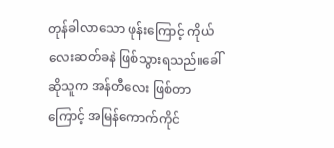တုန်ခါလာသော ဖုန်းကြောင့် ကိုယ်လေးဆတ်ခနဲ ဖြစ်သွားရသည်။ခေါ်ဆိုသူက အန်တီလေး ဖြစ်တာကြောင့် အမြန်ကောက်ကိုင်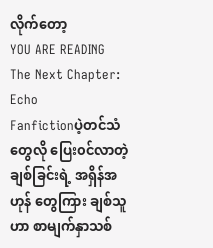လိုက်တော့
YOU ARE READING
The Next Chapter: Echo
Fanfictionပဲ့တင်သံတွေလို ပြေး၀င်လာတဲ့ ချစ်ခြင်းရဲ့ အရှိန်အဟုန် တွေကြား ချစ်သူဟာ စာမျက်နှာသစ်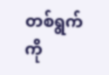တစ်ရွက်ကို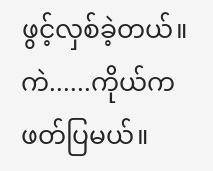ဖွင့်လှစ်ခဲ့တယ်။ ကဲ......ကိုယ်ကဖတ်ပြမယ်။